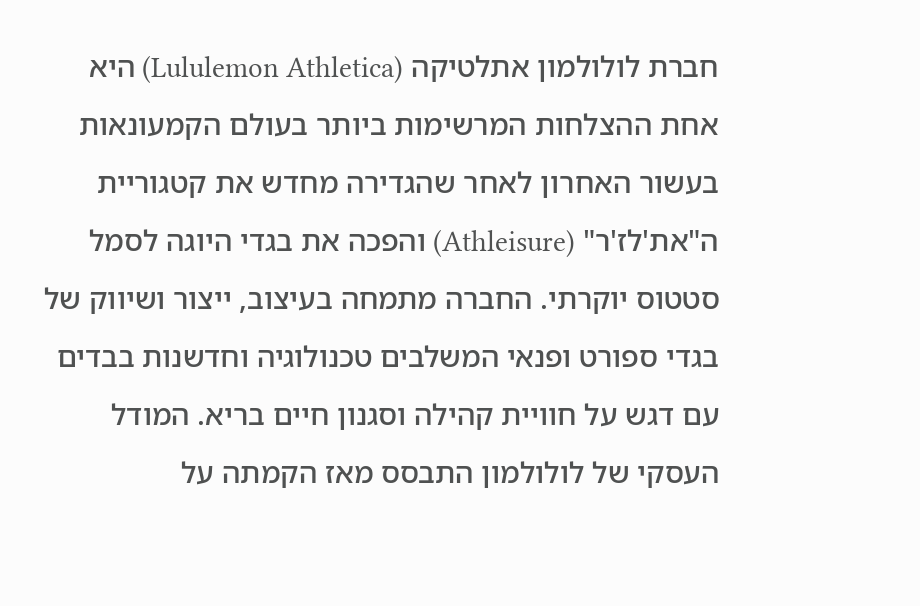חברת לולולמון אתלטיקה (Lululemon Athletica) היא אחת ההצלחות המרשימות ביותר בעולם הקמעונאות בעשור האחרון לאחר שהגדירה מחדש את קטגוריית ה"את'לז'ר" (Athleisure) והפכה את בגדי היוגה לסמל סטטוס יוקרתי. החברה מתמחה בעיצוב, ייצור ושיווק של בגדי ספורט ופנאי המשלבים טכנולוגיה וחדשנות בבדים עם דגש על חוויית קהילה וסגנון חיים בריא. המודל העסקי של לולולמון התבסס מאז הקמתה על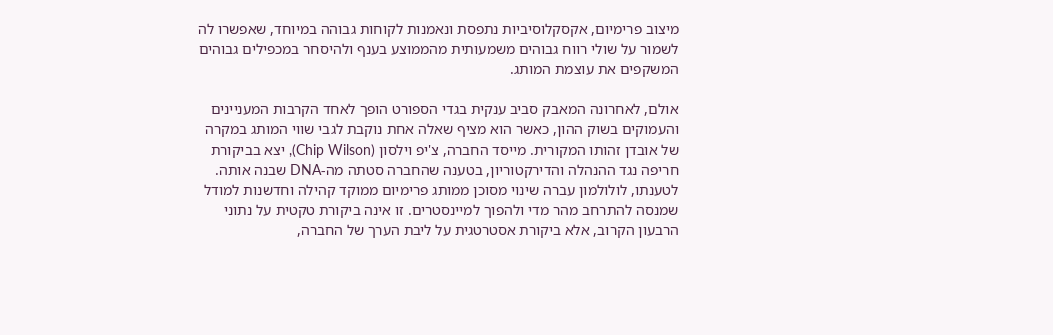מיצוב פרימיום, אקסקלוסיביות נתפסת ונאמנות לקוחות גבוהה במיוחד, שאפשרו לה לשמור על שולי רווח גבוהים משמעותית מהממוצע בענף ולהיסחר במכפילים גבוהים המשקפים את עוצמת המותג.

אולם, לאחרונה המאבק סביב ענקית בגדי הספורט הופך לאחד הקרבות המעניינים והעמוקים בשוק ההון, כאשר הוא מציף שאלה אחת נוקבת לגבי שווי המותג במקרה של אובדן זהותו המקורית. מייסד החברה, צ'יפ וילסון (Chip Wilson), יצא בביקורת חריפה נגד ההנהלה והדירקטוריון, בטענה שהחברה סטתה מה-DNA שבנה אותה. לטענתו, לולולמון עברה שינוי מסוכן ממותג פרימיום ממוקד קהילה וחדשנות למודל שמנסה להתרחב מהר מדי ולהפוך למיינסטרים. זו אינה ביקורת טקטית על נתוני הרבעון הקרוב, אלא ביקורת אסטרטגית על ליבת הערך של החברה,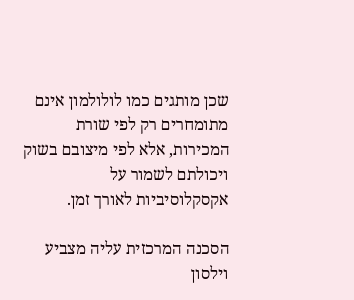שכן מותגים כמו לולולמון אינם מתומחרים רק לפי שורת המכירות, אלא לפי מיצובם בשוק ויכולתם לשמור על אקסקלוסיביות לאורך זמן.

הסכנה המרכזית עליה מצביע וילסון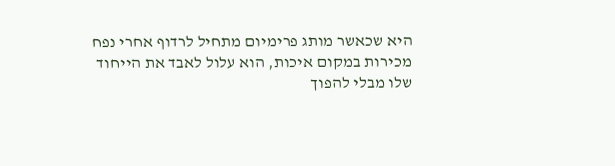היא שכאשר מותג פרימיום מתחיל לרדוף אחרי נפח מכירות במקום איכות, הוא עלול לאבד את הייחוד שלו מבלי להפוך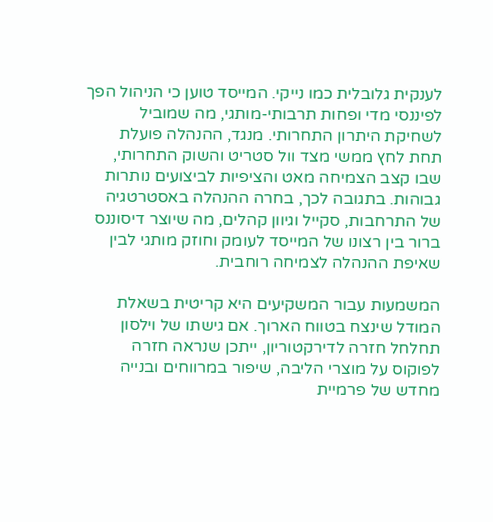לענקית גלובלית כמו נייקי. המייסד טוען כי הניהול הפך לפיננסי מדי ופחות תרבותי-מותגי, מה שמוביל לשחיקת היתרון התחרותי. מנגד, ההנהלה פועלת תחת לחץ ממשי מצד וול סטריט והשוק התחרותי, שבו קצב הצמיחה מאט והציפיות לביצועים נותרות גבוהות. בתגובה לכך, בחרה ההנהלה באסטרטגיה של התרחבות, סקייל וגיוון קהלים, מה שיוצר דיסוננס ברור בין רצונו של המייסד לעומק וחוזק מותגי לבין שאיפת ההנהלה לצמיחה רוחבית.

המשמעות עבור המשקיעים היא קריטית בשאלת המודל שינצח בטווח הארוך. אם גישתו של וילסון תחלחל חזרה לדירקטוריון, ייתכן שנראה חזרה לפוקוס על מוצרי הליבה, שיפור במרווחים ובנייה מחדש של פרמיית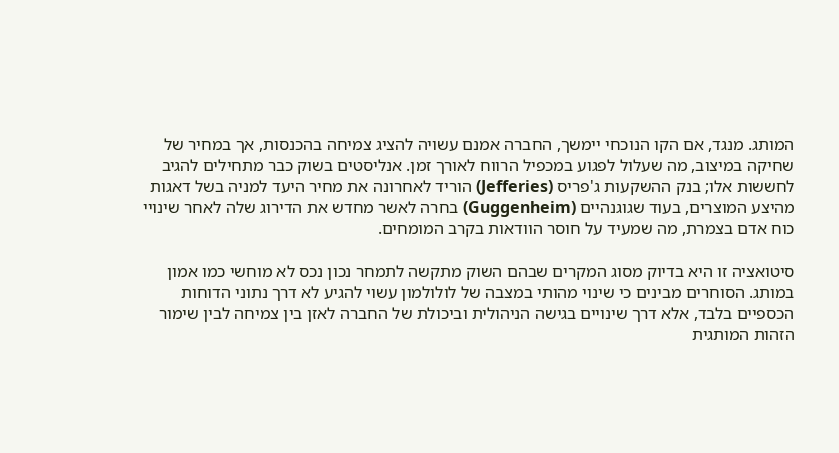המותג. מנגד, אם הקו הנוכחי יימשך, החברה אמנם עשויה להציג צמיחה בהכנסות, אך במחיר של שחיקה במיצוב, מה שעלול לפגוע במכפיל הרווח לאורך זמן. אנליסטים בשוק כבר מתחילים להגיב לחששות אלו; בנק ההשקעות ג'פריס (Jefferies) הוריד לאחרונה את מחיר היעד למניה בשל דאגות מהיצע המוצרים, בעוד שגוגנהיים (Guggenheim) בחרה לאשר מחדש את הדירוג שלה לאחר שינויי כוח אדם בצמרת, מה שמעיד על חוסר הוודאות בקרב המומחים.

סיטואציה זו היא בדיוק מסוג המקרים שבהם השוק מתקשה לתמחר נכון נכס לא מוחשי כמו אמון במותג. הסוחרים מבינים כי שינוי מהותי במצבה של לולולמון עשוי להגיע לא דרך נתוני הדוחות הכספיים בלבד, אלא דרך שינויים בגישה הניהולית וביכולת של החברה לאזן בין צמיחה לבין שימור הזהות המותגית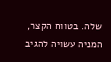שלה. בטווח הקצר, המניה עשויה להגיב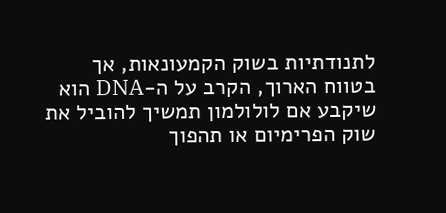לתנודתיות בשוק הקמעונאות, אך בטווח הארוך, הקרב על ה-DNA הוא שיקבע אם לולולמון תמשיך להוביל את שוק הפרימיום או תהפוך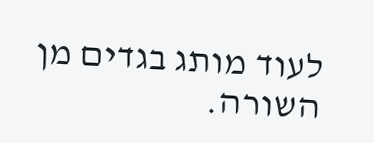לעוד מותג בגדים מן השורה.